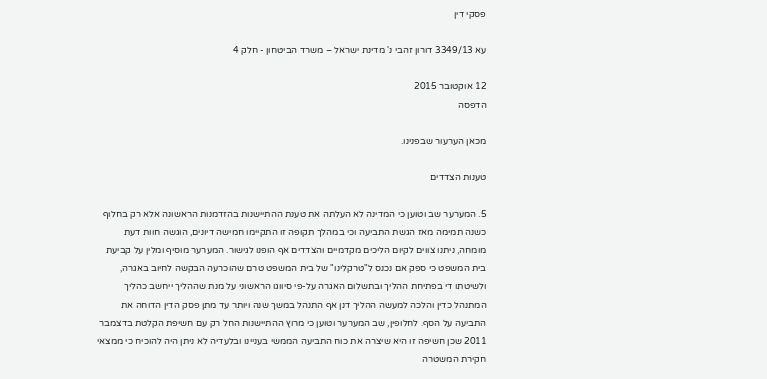פסקי דין

עא 3349/13 דורון זהבי נ' מדינת ישראל – משרד הביטחון - חלק 4

12 אוקטובר 2015
הדפסה

מכאן הערעור שבפנינו.

טענות הצדדים

5. המערער שב וטוען כי המדינה לא העלתה את טענת ההתיישנות בהזדמנות הראשונה אלא רק בחלוף כשנה תמימה מאז הגשת התביעה וכי במהלך תקופה זו התקיימו חמישה דיונים, הוגשה חוות דעת מומחה, ניתנו צווים לקיום הליכים מקדמיים והצדדים אף הופנו לגישור. המערער מוסיף ומלין על קביעת בית המשפט כי ספק אם נכנס ל"טרקלינו" של בית המשפט טרם שהוכרעה הבקשה לחיוב באגרה, ולשיטתו די בפתיחת ההליך ובתשלום האגרה על-פי סיווגו הראשוני על מנת שההליך ייחשב כהליך המתנהל כדין והלכה למעשה ההליך דנן אף התנהל במשך שנה ויותר עד מתן פסק הדין הדוחה את התביעה על הסף. לחלופין, שב המערער וטוען כי מרוץ ההתיישנות החל רק עם חשיפת הקלטת בדצמבר 2011 שכן חשיפה זו היא שיצרה את כוח התביעה הממשי בעניינו ובלעדיה לא ניתן היה להוכיח כי ממצאי חקירת המשטרה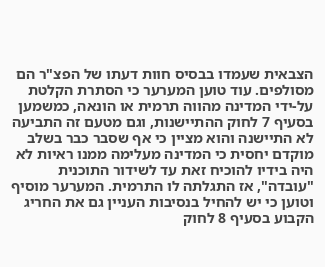הצבאית שעמדו בבסיס חוות דעתו של הפצ"ר הם מסולפים. עוד טוען המערער כי הסתרת הקלטת על-ידי המדינה מהווה תרמית או הונאה, כמשמען בסעיף 7 לחוק ההתיישנות, וגם מטעם זה התביעה לא התיישנה והוא מציין כי אף שסבר כבר בשלב מוקדם יחסית כי המדינה מעלימה ממנו ראיות לא היה בידיו להוכיח זאת עד לשידור התוכנית "עובדה", אז התגלתה לו התרמית. המערער מוסיף וטוען כי יש להחיל בנסיבות העניין גם את החריג הקבוע בסעיף 8 לחוק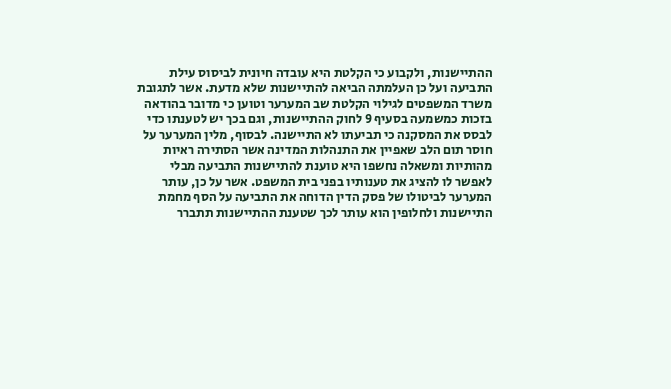ההתיישנות, ולקבוע כי הקלטת היא עובדה חיונית לביסוס עילת התביעה ועל כן העלמתה הביאה להתיישנות שלא מדעת. אשר לתגובת משרד המשפטים לגילוי הקלטת שב המערער וטוען כי מדובר בהודאה בזכות כמשמעה בסעיף 9 לחוק ההתיישנות, וגם בכך יש לטענתו כדי לבסס את המסקנה כי תביעתו לא התיישנה. לבסוף, מלין המערער על חוסר תום הלב שאפיין את התנהלות המדינה אשר הסתירה ראיות מהותיות ומשאלה נחשפו היא טוענת להתיישנות התביעה מבלי לאפשר לו להציג את טענותיו בפני בית המשפט. אשר על כן, עותר המערער לביטולו של פסק הדין הדוחה את התביעה על הסף מחמת התיישנות ולחלופין הוא עותר לכך שטענת ההתיישנות תתברר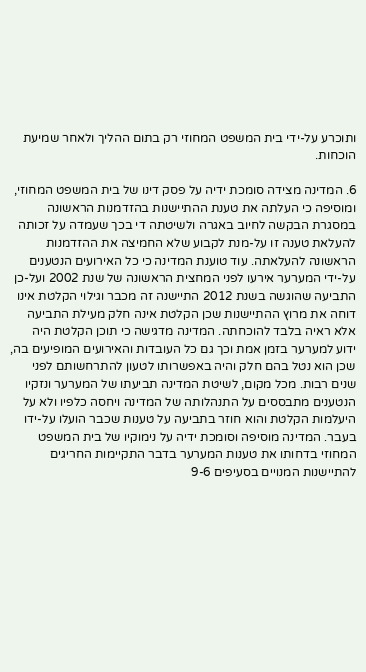ותוכרע על-ידי בית המשפט המחוזי רק בתום ההליך ולאחר שמיעת הוכחות.

6. המדינה מצידה סומכת ידיה על פסק דינו של בית המשפט המחוזי, ומוסיפה כי העלתה את טענת ההתיישנות בהזדמנות הראשונה במסגרת הבקשה לחיוב באגרה ולשיטתה די בכך שעמדה על זכותה להעלאת טענה זו על-מנת לקבוע שלא החמיצה את ההזדמנות הראשונה להעלאתה. עוד טוענת המדינה כי כל האירועים הנטענים על-ידי המערער אירעו לפני המחצית הראשונה של שנת 2002 ועל-כן התביעה שהוגשה בשנת 2012 התיישנה זה מכבר וגילוי הקלטת אינו דוחה את מרוץ ההתיישנות שכן הקלטת אינה חלק מעילת התביעה אלא ראיה בלבד להוכחתה. המדינה מדגישה כי תוכן הקלטת היה ידוע למערער בזמן אמת וכך גם כל העובדות והאירועים המופיעים בה, שכן הוא נטל בהם חלק והיה באפשרותו לטעון להתרחשותם לפני שנים רבות. מכל מקום, לשיטת המדינה תביעתו של המערער ונזקיו הנטענים מתבססים על התנהלותה של המדינה ויחסה כלפיו ולא על היעלמות הקלטת והוא חוזר בתביעה על טענות שכבר הועלו על-ידו בעבר. המדינה מוסיפה וסומכת ידיה על נימוקיו של בית המשפט המחוזי בדחותו את טענות המערער בדבר התקיימות החריגים להתיישנות המנויים בסעיפים 9-6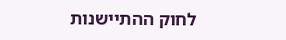לחוק ההתיישנות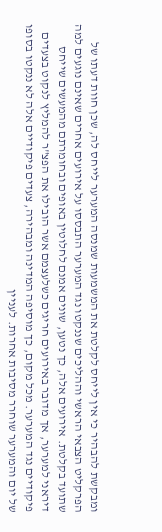ומבקשת להבהיר כי אין לייחס לקלטת את המשמעות שמנסה המערער לייחס לה, שכן חוות דעתו של הפרקליט הצבאי הראשי וההליכים שננקטו נגד המערער התבססו על אירועים אחרים שאינם נוגעים למה שתועד בקלטת. אירועים אלה, כך נטען, שונים אמנם לחלוטין באופים ובחומרתם מהמעשים שייחס דיראני למערער, אך מדובר באירועים חריגים כשלעצמם אשר הובילו את הפצ"ר להמליץ לנקוט בצעדים פיקודיים נגד המערער. מכל מקום, כך מוסיפה המדינה ומבהירה, צעדים פיקודיים אלה לא ננקטו בסופו של יום והמערער שוחרר מסיבות אחרות. לעניין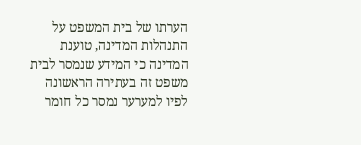הערתו של בית המשפט על התנהלות המדינה, טוענת המדינה כי המידע שנמסר לבית משפט זה בעתירה הראשונה לפיו למערער נמסר כל חומר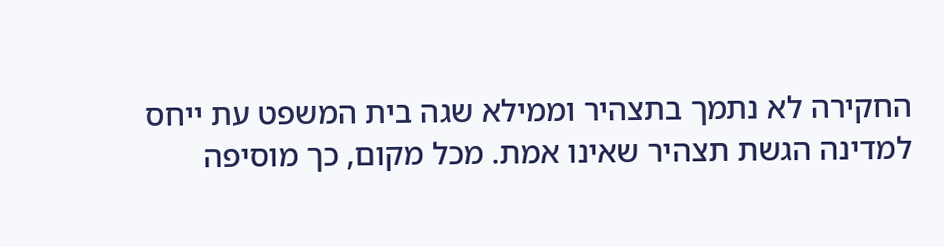החקירה לא נתמך בתצהיר וממילא שגה בית המשפט עת ייחס למדינה הגשת תצהיר שאינו אמת. מכל מקום, כך מוסיפה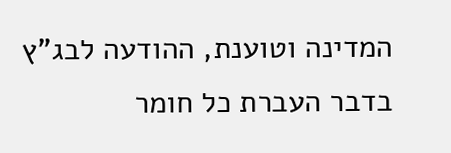המדינה וטוענת, ההודעה לבג"ץ בדבר העברת כל חומר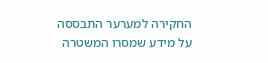החקירה למערער התבססה על מידע שמסרו המשטרה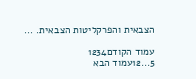הצבאית והפרקליטות הצבאית. ...

עמוד הקודם1234
5...12עמוד הבא